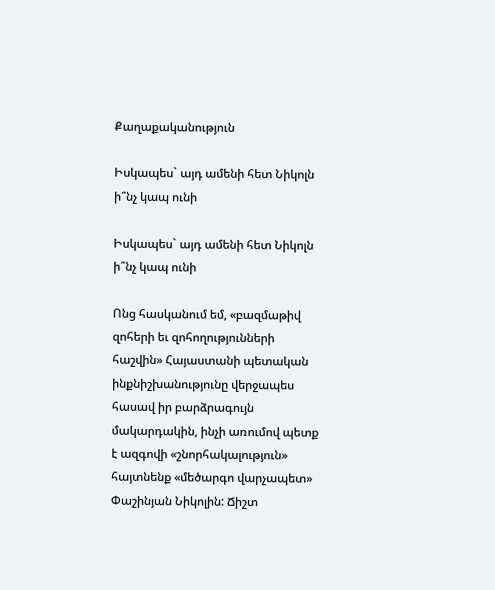Քաղաքականություն

Իսկապես` այդ ամենի հետ Նիկոլն ի՞նչ կապ ունի

Իսկապես` այդ ամենի հետ Նիկոլն ի՞նչ կապ ունի

Ոնց հասկանում եմ, «բազմաթիվ զոհերի եւ զոհողությունների հաշվին» Հայաստանի պետական ինքնիշխանությունը վերջապես հասավ իր բարձրագույն մակարդակին, ինչի առումով պետք է ազգովի «շնորհակալություն» հայտնենք «մեծարգո վարչապետ» Փաշինյան Նիկոլին: Ճիշտ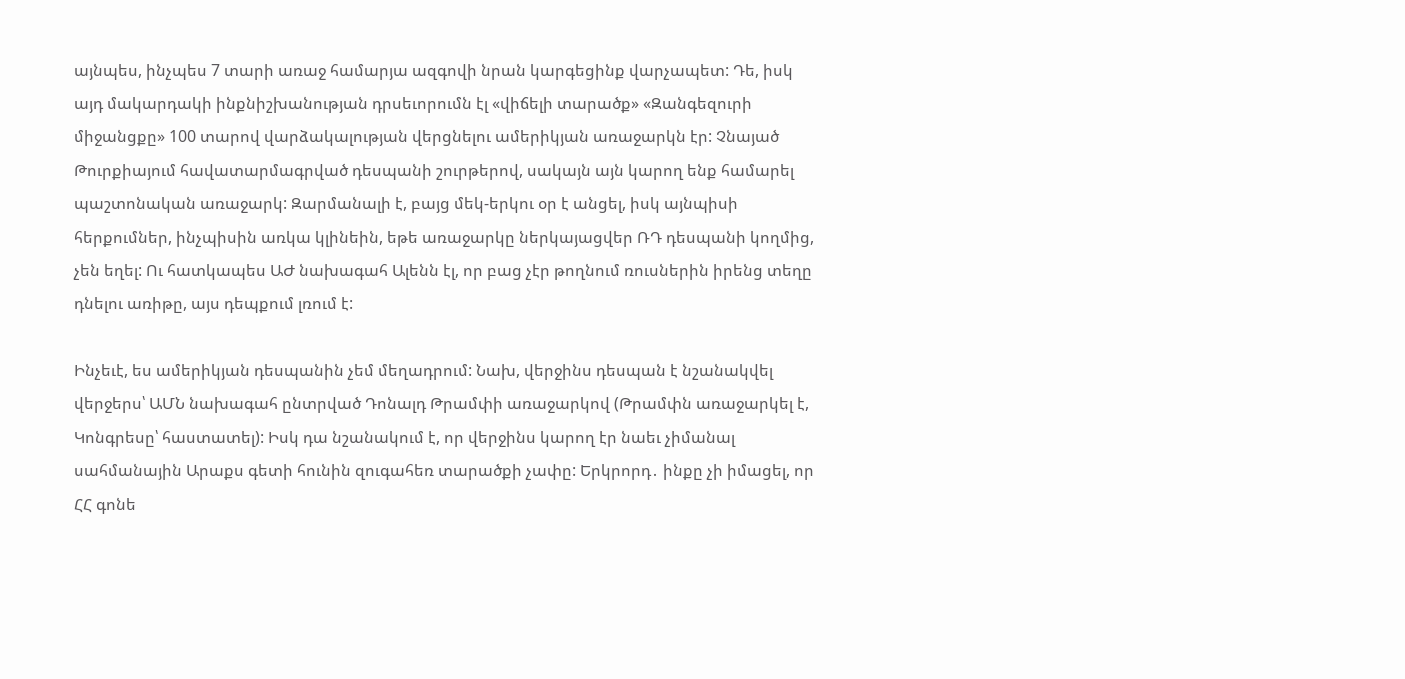այնպես, ինչպես 7 տարի առաջ համարյա ազգովի նրան կարգեցինք վարչապետ: Դե, իսկ այդ մակարդակի ինքնիշխանության դրսեւորումն էլ «վիճելի տարածք» «Զանգեզուրի միջանցքը» 100 տարով վարձակալության վերցնելու ամերիկյան առաջարկն էր: Չնայած Թուրքիայում հավատարմագրված դեսպանի շուրթերով, սակայն այն կարող ենք համարել պաշտոնական առաջարկ: Զարմանալի է, բայց մեկ-երկու օր է անցել, իսկ այնպիսի հերքումներ, ինչպիսին առկա կլինեին, եթե առաջարկը ներկայացվեր ՌԴ դեսպանի կողմից, չեն եղել: Ու հատկապես ԱԺ նախագահ Ալենն էլ, որ բաց չէր թողնում ռուսներին իրենց տեղը դնելու առիթը, այս դեպքում լռում է:

Ինչեւէ, ես ամերիկյան դեսպանին չեմ մեղադրում: Նախ, վերջինս դեսպան է նշանակվել վերջերս՝ ԱՄՆ նախագահ ընտրված Դոնալդ Թրամփի առաջարկով (Թրամփն առաջարկել է, Կոնգրեսը՝ հաստատել): Իսկ դա նշանակում է, որ վերջինս կարող էր նաեւ չիմանալ սահմանային Արաքս գետի հունին զուգահեռ տարածքի չափը: Երկրորդ․ ինքը չի իմացել, որ ՀՀ գոնե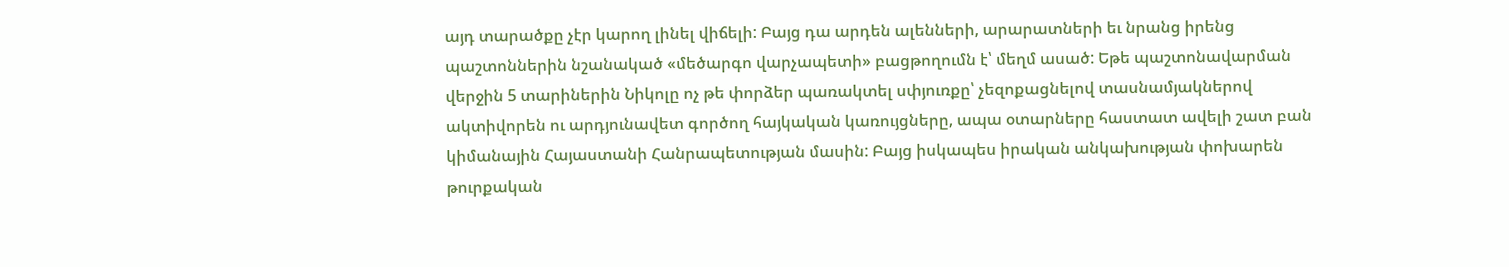այդ տարածքը չէր կարող լինել վիճելի: Բայց դա արդեն ալենների, արարատների եւ նրանց իրենց պաշտոններին նշանակած «մեծարգո վարչապետի» բացթողումն է՝ մեղմ ասած: Եթե պաշտոնավարման վերջին 5 տարիներին Նիկոլը ոչ թե փորձեր պառակտել սփյուռքը՝ չեզոքացնելով տասնամյակներով ակտիվորեն ու արդյունավետ գործող հայկական կառույցները, ապա օտարները հաստատ ավելի շատ բան կիմանային Հայաստանի Հանրապետության մասին: Բայց իսկապես իրական անկախության փոխարեն թուրքական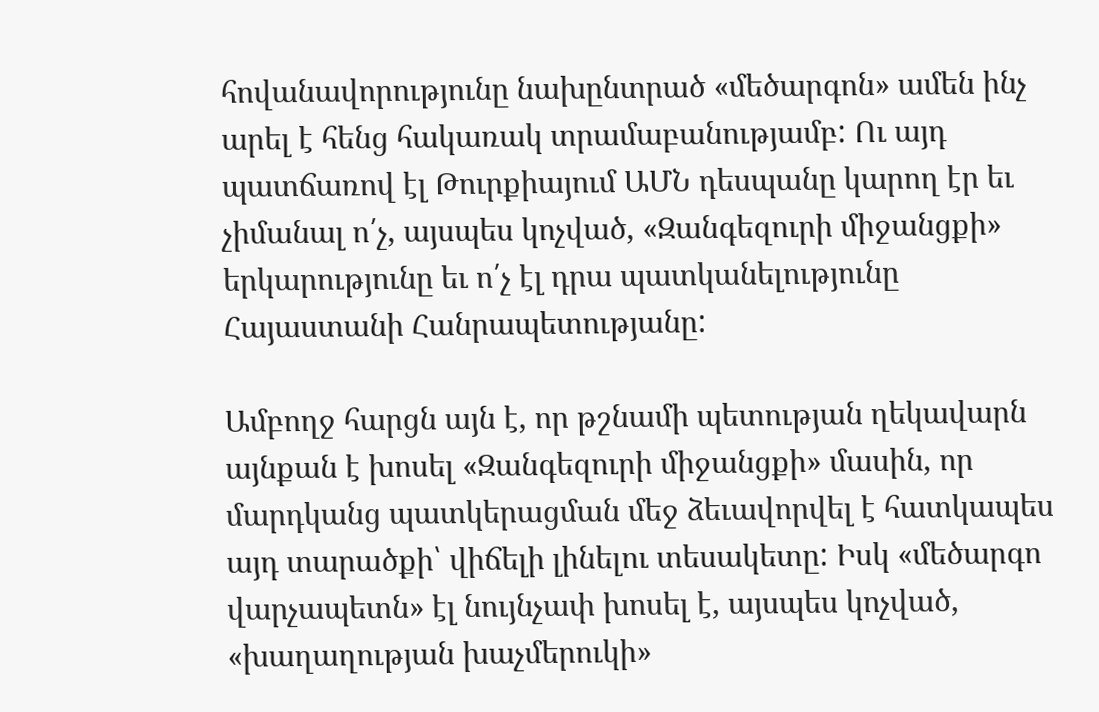հովանավորությունը նախընտրած «մեծարգոն» ամեն ինչ արել է հենց հակառակ տրամաբանությամբ: Ու այդ պատճառով էլ Թուրքիայում ԱՄՆ դեսպանը կարող էր եւ չիմանալ ո՛չ, այսպես կոչված, «Զանգեզուրի միջանցքի» երկարությունը եւ ո՛չ էլ դրա պատկանելությունը Հայաստանի Հանրապետությանը:

Ամբողջ հարցն այն է, որ թշնամի պետության ղեկավարն այնքան է խոսել «Զանգեզուրի միջանցքի» մասին, որ մարդկանց պատկերացման մեջ ձեւավորվել է հատկապես այդ տարածքի՝ վիճելի լինելու տեսակետը: Իսկ «մեծարգո վարչապետն» էլ նույնչափ խոսել է, այսպես կոչված, «խաղաղության խաչմերուկի»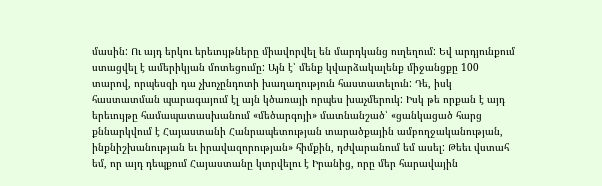մասին: Ու այդ երկու երեւույթները միավորվել են մարդկանց ուղեղում: Եվ արդյունքում ստացվել է ամերիկյան մոտեցումը: Այն է՝ մենք կվարձակալենք միջանցքը 100 տարով, որպեսզի դա չխոչընդոտի խաղաղություն հաստատելուն: Դե, իսկ հաստատման պարագայում էլ այն կծառայի որպես խաչմերուկ: Իսկ թե որքան է այդ երեւույթը համապատասխանում «մեծարգոյի» մատնանշած՝ «ցանկացած հարց քննարկվում է Հայաստանի Հանրապետության տարածքային ամբողջականության, ինքնիշխանության եւ իրավազորության» հիմքին, դժվարանում եմ ասել: Թեեւ վստահ եմ, որ այդ դեպքում Հայաստանը կտրվելու է Իրանից, որը մեր հարավային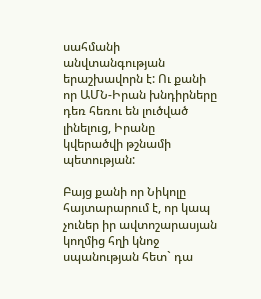սահմանի անվտանգության երաշխավորն է: Ու քանի որ ԱՄՆ-Իրան խնդիրները դեռ հեռու են լուծված լինելուց, Իրանը կվերածվի թշնամի պետության:

Բայց քանի որ Նիկոլը հայտարարում է, որ կապ չուներ իր ավտոշարասյան կողմից հղի կնոջ սպանության հետ` դա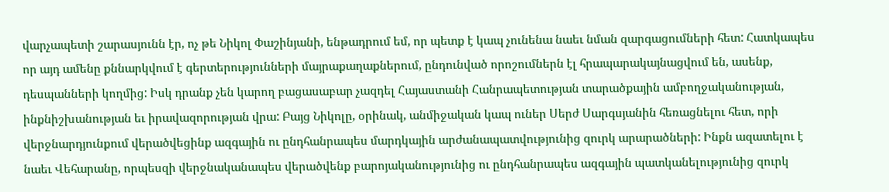վարչապետի շարասյունն էր, ոչ թե Նիկոլ Փաշինյանի, ենթադրում եմ, որ պետք է կապ չունենա նաեւ նման զարգացումների հետ: Հատկապես որ այդ ամենը քննարկվում է գերտերությունների մայրաքաղաքներում, ընդունված որոշումներն էլ հրապարակայնացվում են, ասենք, դեսպանների կողմից: Իսկ դրանք չեն կարող բացասաբար չազդել Հայաստանի Հանրապետության տարածքային ամբողջականության, ինքնիշխանության եւ իրավազորության վրա: Բայց Նիկոլը, օրինակ, անմիջական կապ ուներ Սերժ Սարգսյանին հեռացնելու հետ, որի վերջնարդյունքում վերածվեցինք ազգային ու ընդհանրապես մարդկային արժանապատվությունից զուրկ արարածների: Ինքն ազատելու է նաեւ Վեհարանը, որպեսզի վերջնականապես վերածվենք բարոյականությունից ու ընդհանրապես ազգային պատկանելությունից զուրկ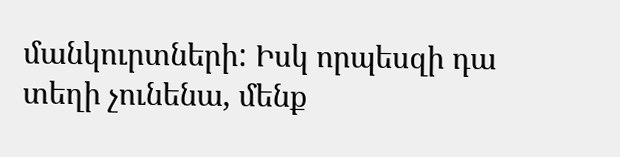մանկուրտների: Իսկ որպեսզի դա տեղի չունենա, մենք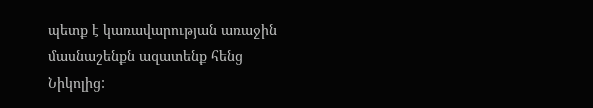պետք է կառավարության առաջին մասնաշենքն ազատենք հենց Նիկոլից: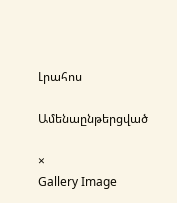Լրահոս

Ամենաընթերցված

×
Gallery Image